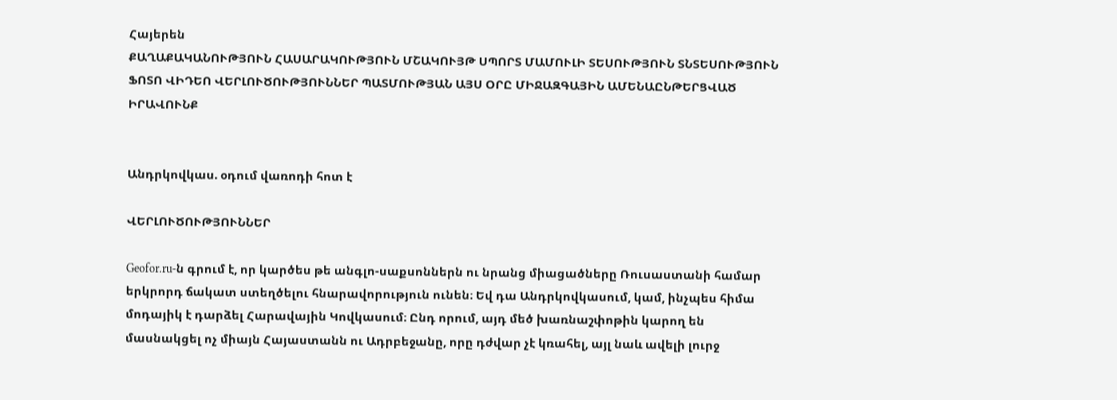Հայերեն
ՔԱՂԱՔԱԿԱՆՈՒԹՅՈՒՆ ՀԱՍԱՐԱԿՈՒԹՅՈՒՆ ՄՇԱԿՈՒՅԹ ՍՊՈՐՏ ՄԱՄՈՒԼԻ ՏԵՍՈՒԹՅՈՒՆ ՏՆՏԵՍՈՒԹՅՈՒՆ ՖՈՏՈ ՎԻԴԵՈ ՎԵՐԼՈՒԾՈՒԹՅՈՒՆՆԵՐ ՊԱՏՄՈՒԹՅԱՆ ԱՅՍ ՕՐԸ ՄԻՋԱԶԳԱՅԻՆ ԱՄԵՆԱԸՆԹԵՐՑՎԱԾ ԻՐԱՎՈՒՆՔ


Անդրկովկաս. օդում վառոդի հոտ է

ՎԵՐԼՈՒԾՈՒԹՅՈՒՆՆԵՐ

Geofor.ru-ն գրում է, որ կարծես թե անգլո-սաքսոններն ու նրանց միացածները Ռուսաստանի համար երկրորդ ճակատ ստեղծելու հնարավորություն ունեն։ Եվ դա Անդրկովկասում, կամ, ինչպես հիմա մոդայիկ է դարձել Հարավային Կովկասում։ Ընդ որում, այդ մեծ խառնաշփոթին կարող են մասնակցել ոչ միայն Հայաստանն ու Ադրբեջանը, որը դժվար չէ կռահել, այլ նաև ավելի լուրջ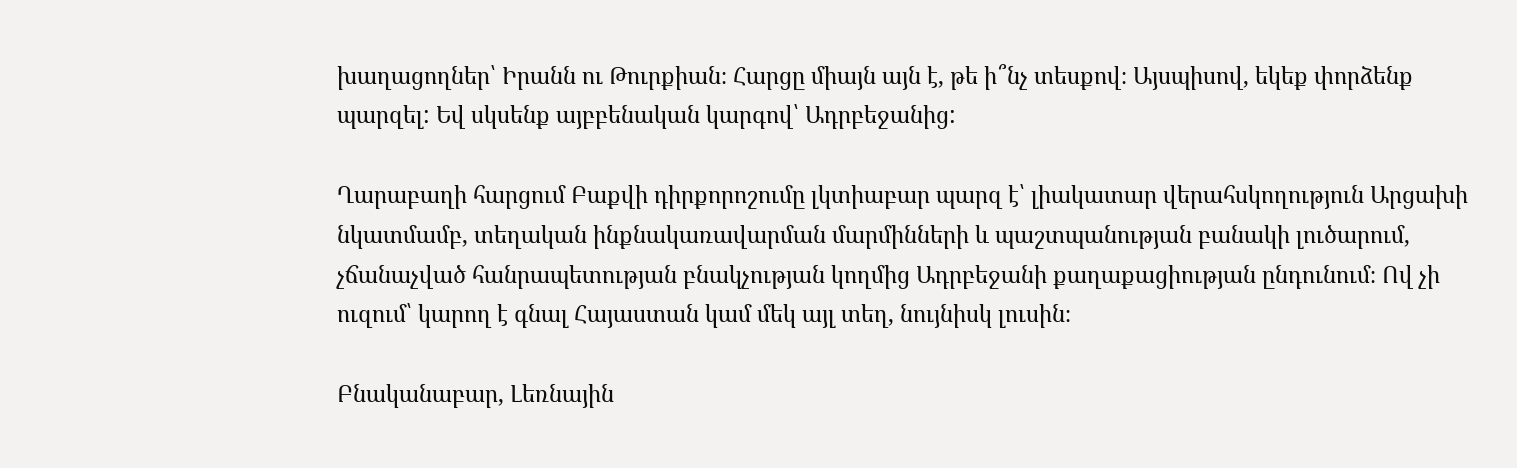խաղացողներ՝ Իրանն ու Թուրքիան։ Հարցը միայն այն է, թե ի՞նչ տեսքով։ Այսպիսով, եկեք փորձենք պարզել: Եվ սկսենք այբբենական կարգով՝ Ադրբեջանից:

Ղարաբաղի հարցում Բաքվի դիրքորոշումը լկտիաբար պարզ է՝ լիակատար վերահսկողություն Արցախի նկատմամբ, տեղական ինքնակառավարման մարմինների և պաշտպանության բանակի լուծարում, չճանաչված հանրապետության բնակչության կողմից Ադրբեջանի քաղաքացիության ընդունում։ Ով չի ուզում՝ կարող է գնալ Հայաստան կամ մեկ այլ տեղ, նույնիսկ լուսին։

Բնականաբար, Լեռնային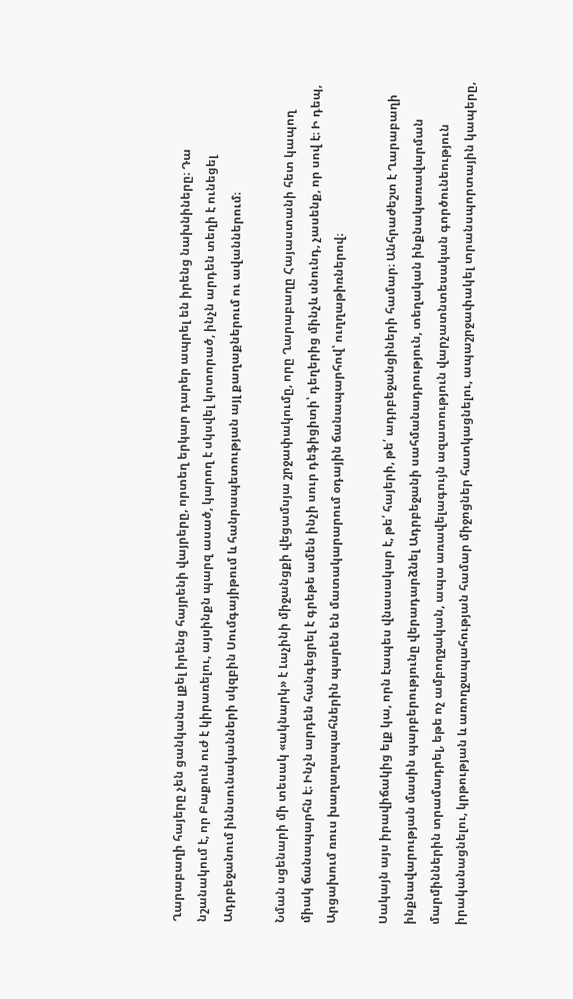Ղարաբաղի հայերը չեն ցանկանա լքել իրենց հայրենի վայրերը, որտեղ երկար դարեր ապրել են իրենց նախնիները։ Դա նշանակում է, որ Բաքուն ուժ է կիրառելու, այսինքն պարզ ասած, կարող է սկսվել կոտորած, ինչն արդեն տեղի է ունեցել Ադրբեջանում իննսունականների սկզբին Սումգայիթում և հանրապետության այլ քաղաքներում ու ավաններում։

Նման սցենարի մի տեսակ «ակնարկ» է Լաչինի միջանցքի վեցամսյա շրջափակումը, որը Ղարաբաղը Հայաստանի հետ կապող միակ ճանապարհն է։ Ինչն արդեն հանգեցրել է գրեթե ամեն ինչի սուր դեֆիցիտի՝ դեղերից մինչև սնունդ, չասենք, որ սով է։ Ի դեպ, Արցախում ռուս խաղաղապահներին պարեն են մատակարարում օդային ճանապարհով՝ ուղղաթիռներով։

Սակայն այս իրավիճակից ելք կա, որն էապես վնասակար է, թե՛ հայերի, թե՛ ադրբեջանցիների համար։ Անհրաժեշտ է Ղարաբաղի ինքնավարության մասին պարբերությունը վերադարձնել Ադրբեջանի սահմանադրություն, տեղական ինքնակառավարման մարմիններին տրամադրել, եթե ոչ ամբողջական, ապա առավելագույն ազատություն վարչատնտեսական գործունեություն իրականացնելու, կրթության և առողջապահության համար միջոցներ հատկացնելու, ապաշրջափակել տրանսպորտային կապերը,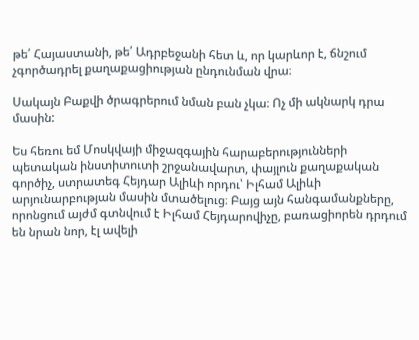թե՛ Հայաստանի, թե՛ Ադրբեջանի հետ և, որ կարևոր է, ճնշում չգործադրել քաղաքացիության ընդունման վրա։

Սակայն Բաքվի ծրագրերում նման բան չկա։ Ոչ մի ակնարկ դրա մասին:

Ես հեռու եմ Մոսկվայի միջազգային հարաբերությունների պետական ինստիտուտի շրջանավարտ, փայլուն քաղաքական գործիչ, ստրատեգ Հեյդար Ալիևի որդու՝ Իլհամ Ալիևի արյունարբության մասին մտածելուց։ Բայց այն հանգամանքները, որոնցում այժմ գտնվում է Իլհամ Հեյդարովիչը, բառացիորեն դրդում են նրան նոր, էլ ավելի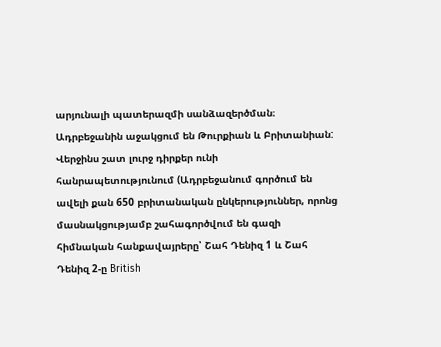արյունալի պատերազմի սանձազերծման։ Ադրբեջանին աջակցում են Թուրքիան և Բրիտանիան: Վերջինս շատ լուրջ դիրքեր ունի հանրապետությունում (Ադրբեջանում գործում են ավելի քան 650 բրիտանական ընկերություններ, որոնց մասնակցությամբ շահագործվում են գազի հիմնական հանքավայրերը՝ Շահ Դենիզ 1 և Շահ Դենիզ 2-ը British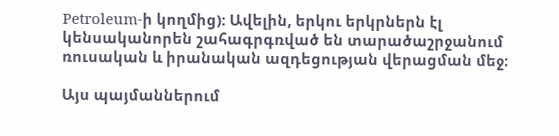Petroleum-ի կողմից): Ավելին, երկու երկրներն էլ կենսականորեն շահագրգռված են տարածաշրջանում ռուսական և իրանական ազդեցության վերացման մեջ։

Այս պայմաններում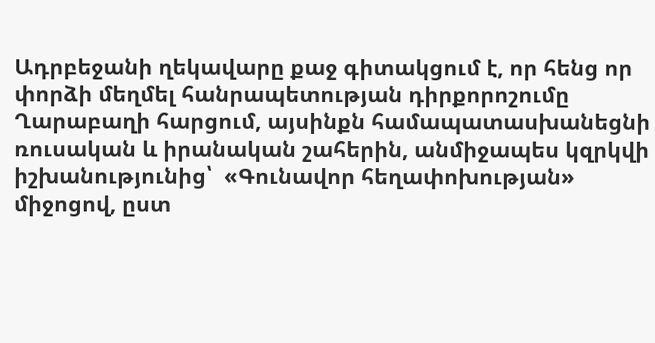Ադրբեջանի ղեկավարը քաջ գիտակցում է, որ հենց որ փորձի մեղմել հանրապետության դիրքորոշումը Ղարաբաղի հարցում, այսինքն համապատասխանեցնի ռուսական և իրանական շահերին, անմիջապես կզրկվի իշխանությունից՝  «Գունավոր հեղափոխության» միջոցով, ըստ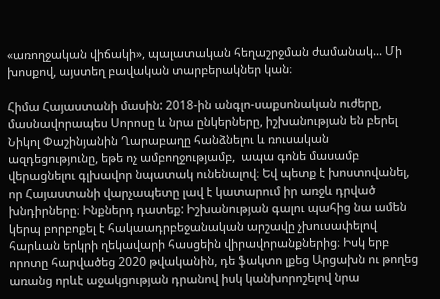«առողջական վիճակի», պալատական հեղաշրջման ժամանակ... Մի խոսքով, այստեղ բավական տարբերակներ կան։

Հիմա Հայաստանի մասին: 2018-ին անգլո-սաքսոնական ուժերը, մասնավորապես Սորոսը և նրա ընկերները, իշխանության են բերել Նիկոլ Փաշինյանին Ղարաբաղը հանձնելու և ռուսական ազդեցությունը, եթե ոչ ամբողջությամբ,  ապա գոնե մասամբ վերացնելու գլխավոր նպատակ ունենալով։ Եվ պետք է խոստովանել, որ Հայաստանի վարչապետը լավ է կատարում իր առջև դրված խնդիրները։ Ինքներդ դատեք: Իշխանության գալու պահից նա ամեն կերպ բորբոքել է հակաադրբեջանական արշավը չխուսափելով հարևան երկրի ղեկավարի հասցեին վիրավորանքներից։ Իսկ երբ որոտը հարվածեց 2020 թվականին, դե ֆակտո լքեց Արցախն ու թողեց առանց որևէ աջակցության դրանով իսկ կանխորոշելով նրա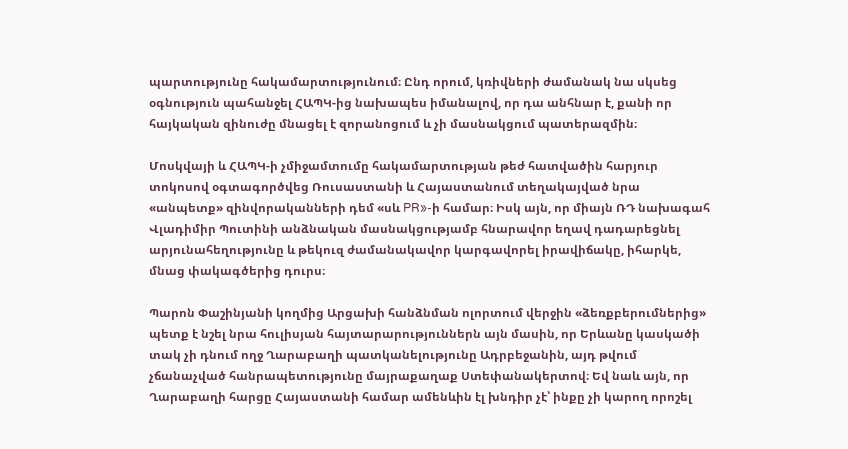պարտությունը հակամարտությունում։ Ընդ որում, կռիվների ժամանակ նա սկսեց օգնություն պահանջել ՀԱՊԿ-ից նախապես իմանալով, որ դա անհնար է, քանի որ հայկական զինուժը մնացել է զորանոցում և չի մասնակցում պատերազմին։

Մոսկվայի և ՀԱՊԿ-ի չմիջամտումը հակամարտության թեժ հատվածին հարյուր տոկոսով օգտագործվեց Ռուսաստանի և Հայաստանում տեղակայված նրա «անպետք» զինվորականների դեմ «սև PR»-ի համար։ Իսկ այն, որ միայն ՌԴ նախագահ Վլադիմիր Պուտինի անձնական մասնակցությամբ հնարավոր եղավ դադարեցնել արյունահեղությունը և թեկուզ ժամանակավոր կարգավորել իրավիճակը, իհարկե, մնաց փակագծերից դուրս։

Պարոն Փաշինյանի կողմից Արցախի հանձնման ոլորտում վերջին «ձեռքբերումներից» պետք է նշել նրա հուլիսյան հայտարարություններն այն մասին, որ Երևանը կասկածի տակ չի դնում ողջ Ղարաբաղի պատկանելությունը Ադրբեջանին, այդ թվում չճանաչված հանրապետությունը մայրաքաղաք Ստեփանակերտով։ Եվ նաև այն, որ Ղարաբաղի հարցը Հայաստանի համար ամենևին էլ խնդիր չէ՝ ինքը չի կարող որոշել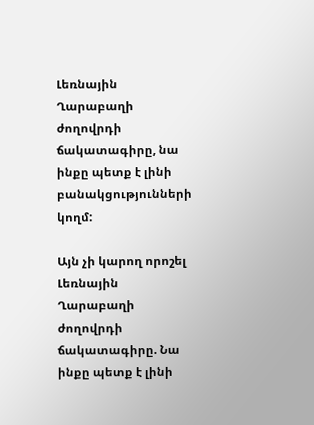Լեռնային Ղարաբաղի ժողովրդի ճակատագիրը, նա ինքը պետք է լինի բանակցությունների կողմ:

Այն չի կարող որոշել Լեռնային Ղարաբաղի ժողովրդի ճակատագիրը. Նա ինքը պետք է լինի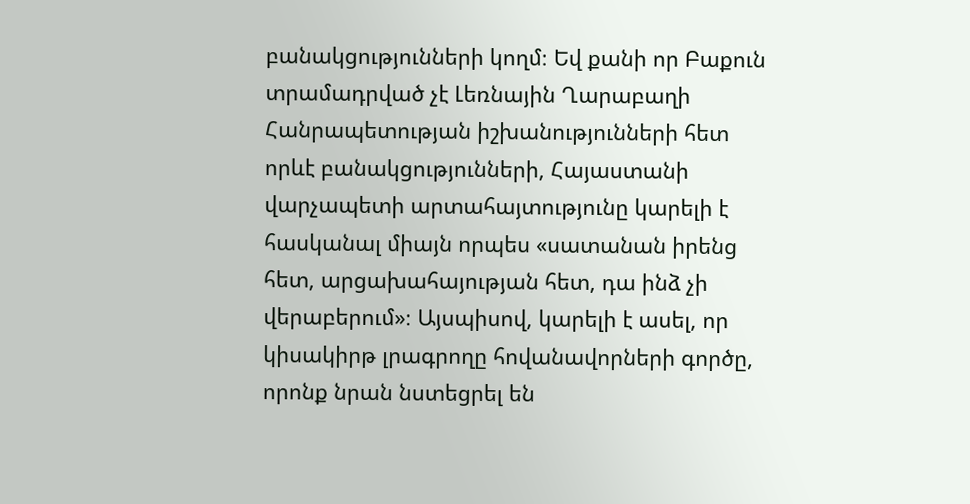բանակցությունների կողմ։ Եվ քանի որ Բաքուն տրամադրված չէ Լեռնային Ղարաբաղի Հանրապետության իշխանությունների հետ որևէ բանակցությունների, Հայաստանի վարչապետի արտահայտությունը կարելի է հասկանալ միայն որպես «սատանան իրենց հետ, արցախահայության հետ, դա ինձ չի վերաբերում»։ Այսպիսով, կարելի է ասել, որ կիսակիրթ լրագրողը հովանավորների գործը, որոնք նրան նստեցրել են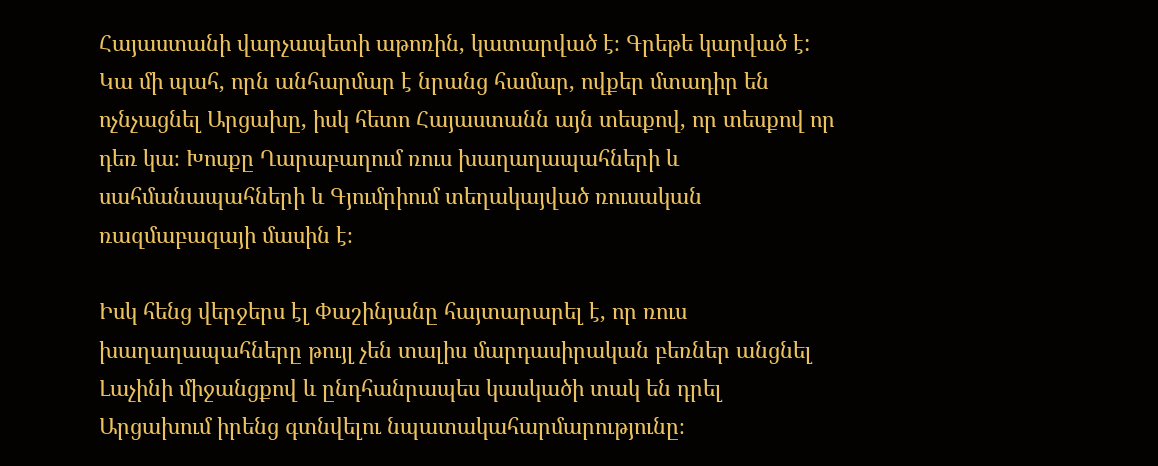Հայաստանի վարչապետի աթոռին, կատարված է։ Գրեթե կարված է: Կա մի պահ, որն անհարմար է նրանց համար, ովքեր մտադիր են ոչնչացնել Արցախը, իսկ հետո Հայաստանն այն տեսքով, որ տեսքով որ դեռ կա։ Խոսքը Ղարաբաղում ռուս խաղաղապահների և սահմանապահների և Գյումրիում տեղակայված ռուսական ռազմաբազայի մասին է։

Իսկ հենց վերջերս էլ Փաշինյանը հայտարարել է, որ ռուս խաղաղապահները թույլ չեն տալիս մարդասիրական բեռներ անցնել Լաչինի միջանցքով և ընդհանրապես կասկածի տակ են դրել Արցախում իրենց գտնվելու նպատակահարմարությունը։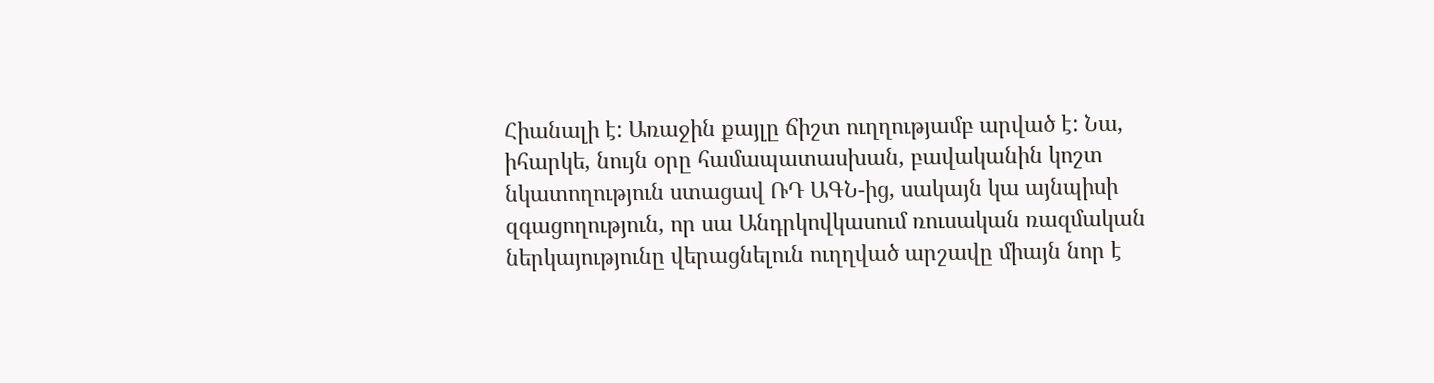Հիանալի է: Առաջին քայլը ճիշտ ուղղությամբ արված է: Նա, իհարկե, նույն օրը համապատասխան, բավականին կոշտ նկատողություն ստացավ ՌԴ ԱԳՆ-ից, սակայն կա այնպիսի զգացողություն, որ սա Անդրկովկասում ռուսական ռազմական ներկայությունը վերացնելուն ուղղված արշավը միայն նոր է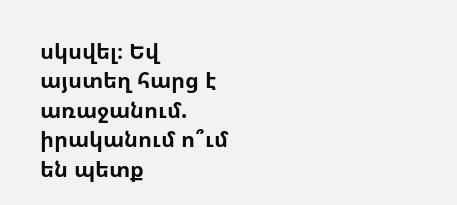սկսվել։ Եվ այստեղ հարց է առաջանում. իրականում ո՞ւմ են պետք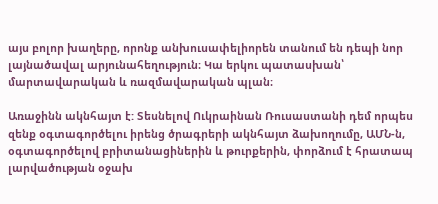այս բոլոր խաղերը, որոնք անխուսափելիորեն տանում են դեպի նոր լայնածավալ արյունահեղություն։ Կա երկու պատասխան՝ մարտավարական և ռազմավարական պլան։

Առաջինն ակնհայտ է: Տեսնելով Ուկրաինան Ռուսաստանի դեմ որպես զենք օգտագործելու իրենց ծրագրերի ակնհայտ ձախողումը, ԱՄՆ-ն, օգտագործելով բրիտանացիներին և թուրքերին, փորձում է հրատապ լարվածության օջախ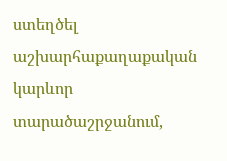ստեղծել աշխարհաքաղաքական կարևոր տարածաշրջանում,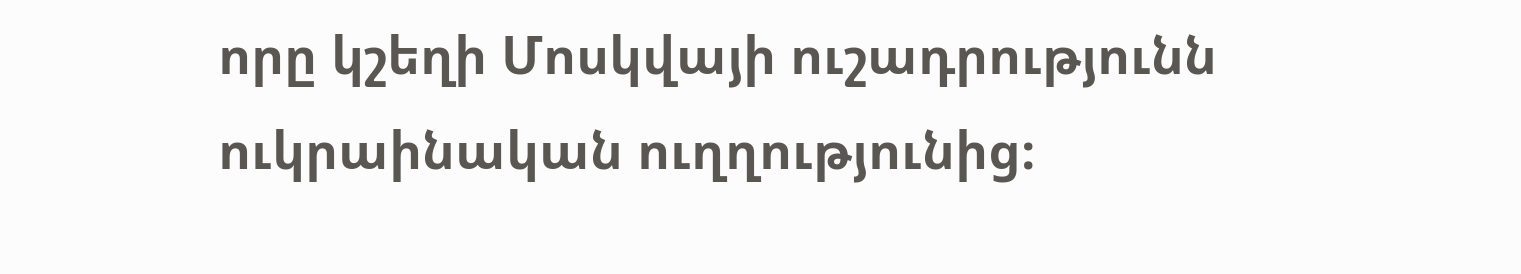որը կշեղի Մոսկվայի ուշադրությունն ուկրաինական ուղղությունից։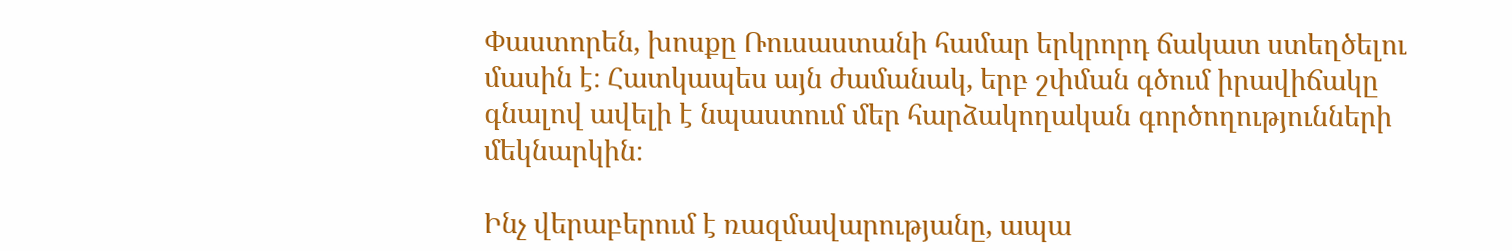Փաստորեն, խոսքը Ռուսաստանի համար երկրորդ ճակատ ստեղծելու մասին է։ Հատկապես այն ժամանակ, երբ շփման գծում իրավիճակը գնալով ավելի է նպաստում մեր հարձակողական գործողությունների մեկնարկին։

Ինչ վերաբերում է ռազմավարությանը, ապա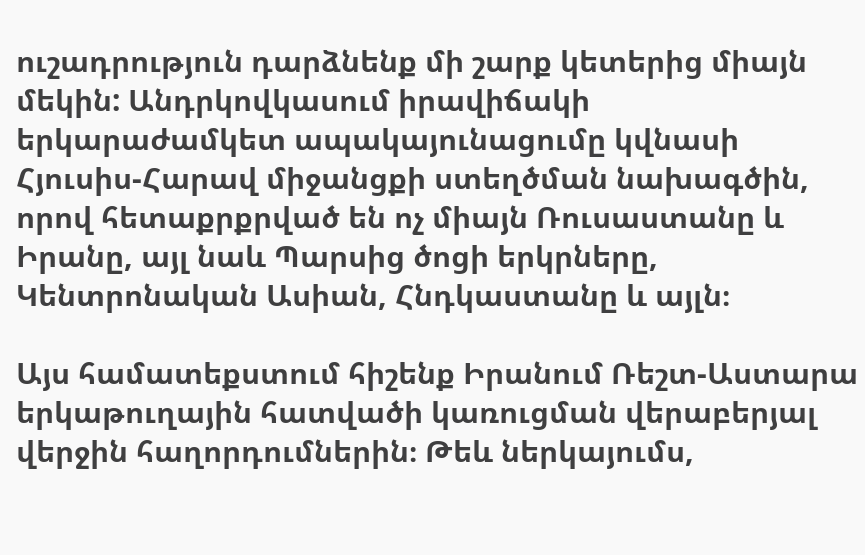ուշադրություն դարձնենք մի շարք կետերից միայն մեկին: Անդրկովկասում իրավիճակի երկարաժամկետ ապակայունացումը կվնասի Հյուսիս-Հարավ միջանցքի ստեղծման նախագծին, որով հետաքրքրված են ոչ միայն Ռուսաստանը և Իրանը, այլ նաև Պարսից ծոցի երկրները, Կենտրոնական Ասիան, Հնդկաստանը և այլն։

Այս համատեքստում հիշենք Իրանում Ռեշտ-Աստարա երկաթուղային հատվածի կառուցման վերաբերյալ վերջին հաղորդումներին։ Թեև ներկայումս,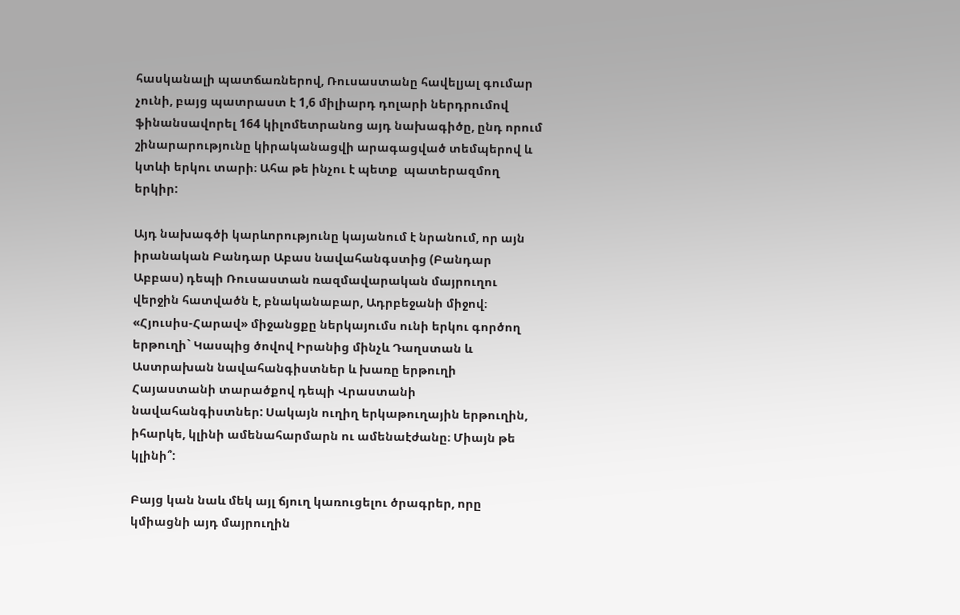հասկանալի պատճառներով, Ռուսաստանը հավելյալ գումար չունի, բայց պատրաստ է 1,6 միլիարդ դոլարի ներդրումով ֆինանսավորել 164 կիլոմետրանոց այդ նախագիծը, ընդ որում շինարարությունը կիրականացվի արագացված տեմպերով և կտևի երկու տարի։ Ահա թե ինչու է պետք  պատերազմող երկիր:

Այդ նախագծի կարևորությունը կայանում է նրանում, որ այն իրանական Բանդար Աբաս նավահանգստից (Բանդար Աբբաս) դեպի Ռուսաստան ռազմավարական մայրուղու վերջին հատվածն է, բնականաբար, Ադրբեջանի միջով։ «Հյուսիս-Հարավ» միջանցքը ներկայումս ունի երկու գործող երթուղի` Կասպից ծովով Իրանից մինչև Դաղստան և Աստրախան նավահանգիստներ և խառը երթուղի Հայաստանի տարածքով դեպի Վրաստանի նավահանգիստներ: Սակայն ուղիղ երկաթուղային երթուղին, իհարկե, կլինի ամենահարմարն ու ամենաէժանը։ Միայն թե կլինի՞:

Բայց կան նաև մեկ այլ ճյուղ կառուցելու ծրագրեր, որը կմիացնի այդ մայրուղին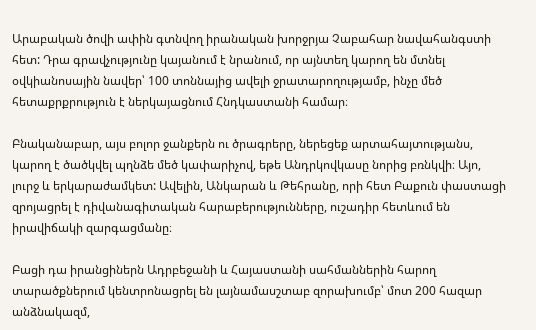Արաբական ծովի ափին գտնվող իրանական խորջրյա Չաբահար նավահանգստի հետ: Դրա գրավչությունը կայանում է նրանում, որ այնտեղ կարող են մտնել օվկիանոսային նավեր՝ 100 տոննայից ավելի ջրատարողությամբ, ինչը մեծ հետաքրքրություն է ներկայացնում Հնդկաստանի համար։

Բնականաբար, այս բոլոր ջանքերն ու ծրագրերը, ներեցեք արտահայտությանս, կարող է ծածկվել պղնձե մեծ կափարիչով, եթե Անդրկովկասը նորից բռնկվի։ Այո, լուրջ և երկարաժամկետ: Ավելին, Անկարան և Թեհրանը, որի հետ Բաքուն փաստացի զրոյացրել է դիվանագիտական հարաբերությունները, ուշադիր հետևում են իրավիճակի զարգացմանը։

Բացի դա իրանցիներն Ադրբեջանի և Հայաստանի սահմաններին հարող տարածքներում կենտրոնացրել են լայնամասշտաբ զորախումբ՝ մոտ 200 հազար անձնակազմ,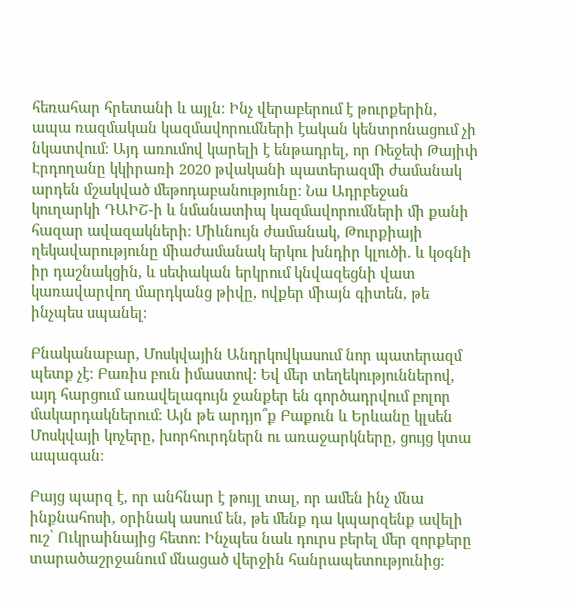հեռահար հրետանի և այլն։ Ինչ վերաբերում է թուրքերին, ապա ռազմական կազմավորումների էական կենտրոնացում չի նկատվում։ Այդ առումով կարելի է ենթադրել, որ Ռեջեփ Թայիփ Էրդողանը կկիրառի 2020 թվականի պատերազմի ժամանակ արդեն մշակված մեթոդաբանությունը։ Նա Ադրբեջան կուղարկի ԴԱԻՇ-ի և նմանատիպ կազմավորումների մի քանի հազար ավազակների։ Միևնույն ժամանակ, Թուրքիայի ղեկավարությունը միաժամանակ երկու խնդիր կլուծի. և կօգնի իր դաշնակցին, և սեփական երկրում կնվազեցնի վատ կառավարվող մարդկանց թիվը, ովքեր միայն գիտեն, թե ինչպես սպանել:

Բնականաբար, Մոսկվային Անդրկովկասում նոր պատերազմ պետք չէ։ Բառիս բուն իմաստով: Եվ մեր տեղեկություններով, այդ հարցում առավելագույն ջանքեր են գործադրվում բոլոր մակարդակներում։ Այն թե արդյո՞ք Բաքուն և Երևանը կլսեն Մոսկվայի կոչերը, խորհուրդներն ու առաջարկները, ցույց կտա ապագան։

Բայց պարզ է, որ անհնար է թույլ տալ, որ ամեն ինչ մնա ինքնահոսի, օրինակ ասում են, թե մենք դա կպարզենք ավելի ուշ՝ Ուկրաինայից հետո: Ինչպես նաև դուրս բերել մեր զորքերը տարածաշրջանում մնացած վերջին հանրապետությունից։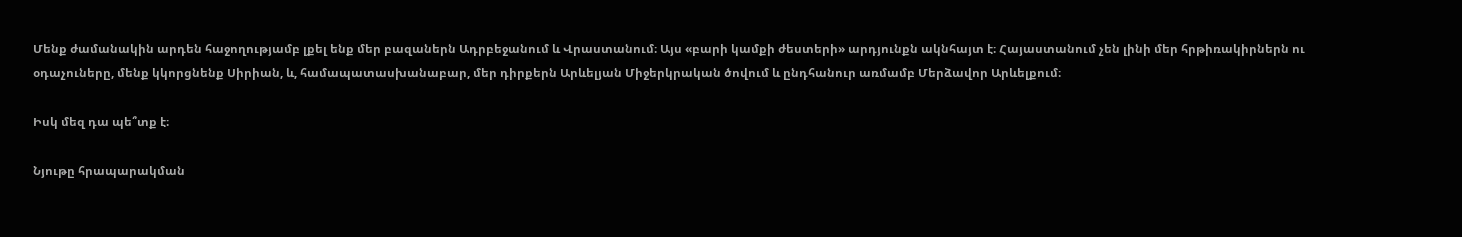Մենք ժամանակին արդեն հաջողությամբ լքել ենք մեր բազաներն Ադրբեջանում և Վրաստանում։ Այս «բարի կամքի ժեստերի» արդյունքն ակնհայտ է։ Հայաստանում չեն լինի մեր հրթիռակիրներն ու օդաչուները, մենք կկորցնենք Սիրիան, և, համապատասխանաբար, մեր դիրքերն Արևելյան Միջերկրական ծովում և ընդհանուր առմամբ Մերձավոր Արևելքում։

Իսկ մեզ դա պե՞տք է։

Նյութը հրապարակման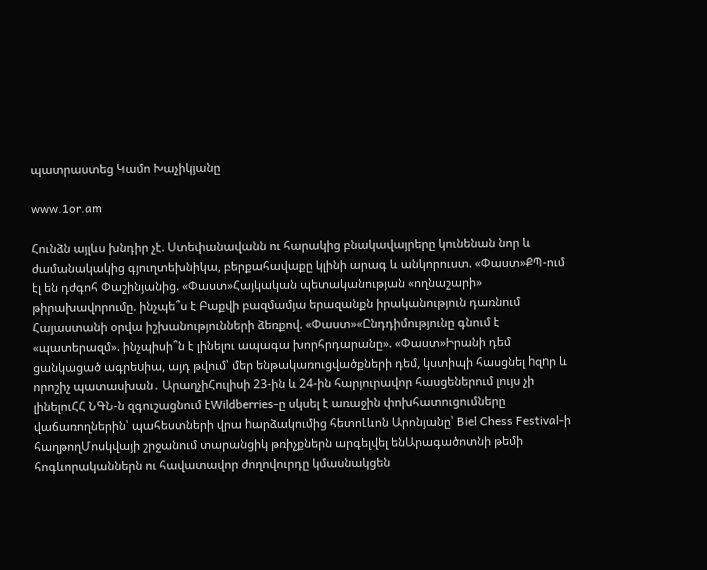պատրաստեց Կամո Խաչիկյանը

www.1or.am

Հունձն այլևս խնդիր չէ. Ստեփանավանն ու հարակից բնակավայրերը կունենան նոր և ժամանակակից գյուղտեխնիկա, բերքահավաքը կլինի արագ և անկորուստ. «Փաստ»ՔՊ-ում էլ են դժգոհ Փաշինյանից. «Փաստ»Հայկական պետականության «ողնաշարի» թիրախավորումը. ինչպե՞ս է Բաքվի բազմամյա երազանքն իրականություն դառնում Հայաստանի օրվա իշխանությունների ձեռքով. «Փաստ»«Ընդդիմությունը գնում է «պատերազմ». ինչպիսի՞ն է լինելու ապագա խորհրդարանը». «Փաստ»Իրանի դեմ ցանկացած ագրեuիա, այդ թվում՝ մեր ենթակառուցվածքների դեմ, կստիպի հասցնել hզnր և որոշիչ պատասխան․ ԱրաղչիՀուլիսի 23-ին և 24-ին հարյուրավոր հասցեներում լույս չի լինելուՀՀ ՆԳՆ-ն զգուշացնում էWildberries-ը սկսել է առաջին փոխհատուցումները վաճառողներին՝ պահեստների վրա hարձակումից հետոԼևոն Արոնյանը՝ Biel Chess Festival-ի հաղթողՄոսկվայի շրջանում տարանցիկ թռիչքներն արգելվել ենԱրագածոտնի թեմի հոգևորականներն ու հավատավոր ժողովուրդը կմասնակցեն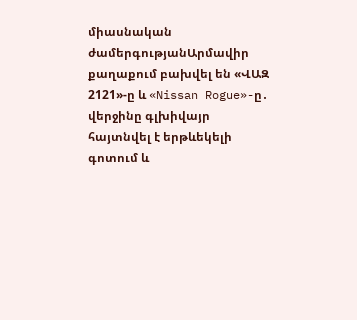միասնական ժամերգությանԱրմավիր քաղաքում բախվել են «ՎԱԶ 2121»-ը և «Nissan Rogue»-ը․ վերջինը գլխիվայր հայտնվել է երթևեկելի գոտում և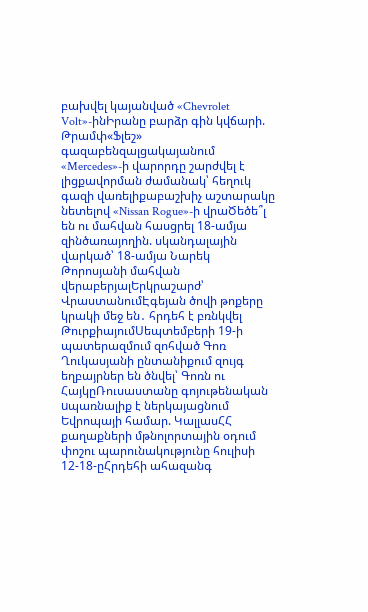բախվել կայանված «Chevrolet Volt»-ինԻրանը բարձր գին կվճարի. Թրամփ«Ֆլեշ» գազաբենզալցակայանում «Mercedes»-ի վարորդը շարժվել է լիցքավորման ժամանակ՝ հեղուկ գազի վառելիքաբաշխիչ աշտարակը նետելով «Nissan Rogue»-ի վրաԾեծե՞լ են ու մահվան հասցրել 18-ամյա զինծառայողին. սկանդալային վարկած՝ 18-ամյա Նարեկ Թորոսյանի մահվան վերաբերյալԵրկրաշարժ՝ ՎրաստանումԷգեյան ծովի թոքերը կրակի մեջ են․ հրդեհ է բռնկվել ԹուրքիայումՍեպտեմբերի 19-ի պատերազմում զոհված Գոռ Ղուկասյանի ընտանիքում զույգ եղբայրներ են ծնվել՝ Գոռն ու ՀայկըՌուսաստանը գոյութենական uպառնալիք է ներկայացնում Եվրոպայի համար. ԿալլասՀՀ քաղաքների մթնոլորտային օդում փոշու պարունակությունը հուլիսի 12-18-ըՀրդեհի ահազանգ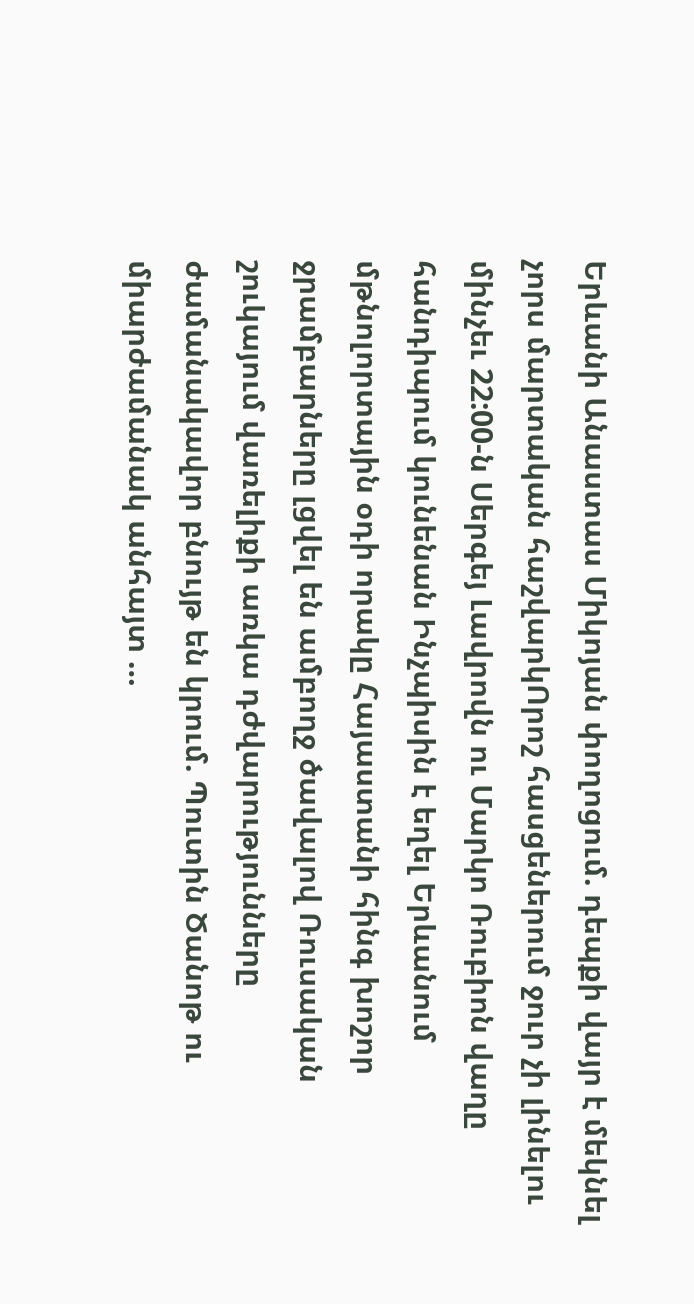Երևանի Անաստաս Միկոյան փողոցում. դեպքի վայր է մեկնել չորս մարտական հաշվարկՈրոշ հասցեներում ջուր չի լինելու մինչեւ 22:00-ն Սերգեյ Լավրովն ու Մարկո Ռուբիոն վաղը հանդիպում կունենան Ինչպիսին է եղել Երևանում մթնոլորտային օդի որակը Հայաստանի հինգ խոշոր ջրամբարները լցվել են ամբողջ ծավալով Ռուսական շուկայում վառելիքի առկա դժվարությունները ժամանակավոր բնույթ են կրում. Պուտին Ծանոթ ու միարժամանակ անհայտ …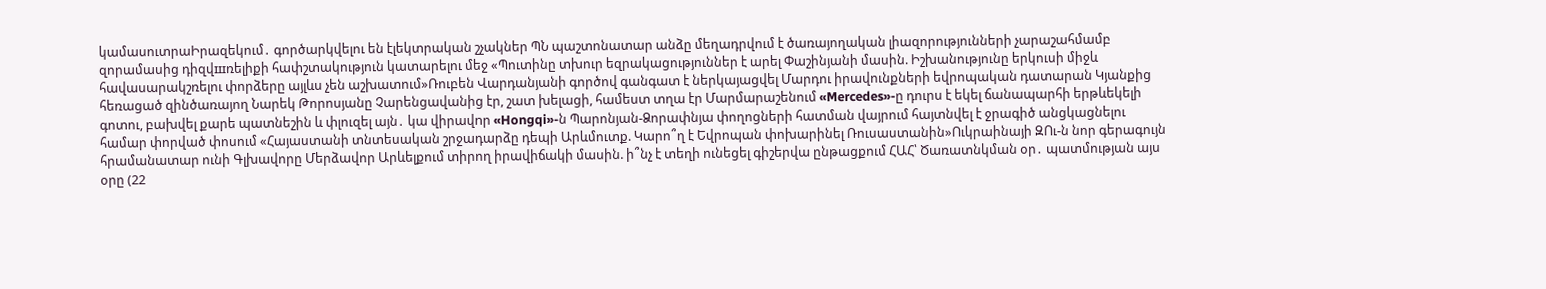կամասուտրաԻրազեկում․ գործարկվելու են էլեկտրական շչակներ ՊՆ պաշտոնատար անձը մեղադրվում է ծառայողական լիազորությունների չարաշահմամբ զորամասից դիզվшռելիքի հափշտակություն կատարելու մեջ «Պուտինը տխուր եզրակացություններ է արել Փաշինյանի մասին. Իշխանությունը երկուսի միջև հավասարակշռելու փորձերը այլևս չեն աշխատում»Ռուբեն Վարդանյանի գործով գանգատ է ներկայացվել Մարդու իրավունքների եվրոպական դատարան Կյանքից հեռացած զինծառայող Նարեկ Թորոսյանը Չարենցավանից էր, շատ խելացի, համեստ տղա էր Մարմարաշենում «Mercedes»-ը դուրս է եկել ճանապարհի երթևեկելի գոտու, բախվել քարե պատնեշին և փլուզել այն․ կա վիրավnր «Hongqi»-ն Պարոնյան-Ձորափնյա փողոցների հատման վայրում հայտնվել է ջրագիծ անցկացնելու համար փորված փոսում «Հայաստանի տնտեսական շրջադարձը դեպի Արևմուտք. Կարո՞ղ է Եվրոպան փոխարինել Ռուսաստանին»Ուկրաինայի ԶՈւ-ն նոր գերագույն հրամանատար ունի Գլխավորը Մերձավոր Արևելքում տիրող իրավիճակի մասին. ի՞նչ է տեղի ունեցել գիշերվա ընթացքում ՀԱՀ՝ Ծառատնկման օր․ պատմության այս օրը (22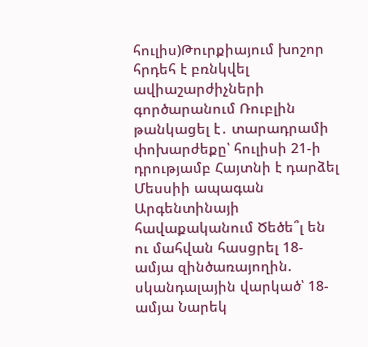հուլիս)Թուրքիայում խոշոր հրդեհ է բռնկվել ավիաշարժիչների գործարանում Ռուբլին թանկացել է․ տարադրամի փոխարժեքը՝ հուլիսի 21-ի դրությամբ Հայտնի է դարձել Մեսսիի ապագան Արգենտինայի հավաքականում Ծեծե՞լ են ու մահվան հասցրել 18-ամյա զինծառայողին. սկանդալային վարկած՝ 18-ամյա Նարեկ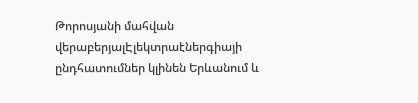Թորոսյանի մահվան վերաբերյալԷլեկտրաէներգիայի ընդհատումներ կլինեն Երևանում և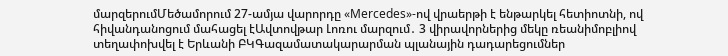մարզերումՄեծամորում 27-ամյա վարորդը «Mercedes»-ով վրաերթի է ենթարկել հետիոտնի, ով հիվանդանոցում մահացել էԱվտովթար Լոռու մարզում․ 3 վիրավորներից մեկը ռեանիմոբլիով տեղափոխվել է Երևանի ԲԿԳազամատակարարման պլանային դադարեցումներ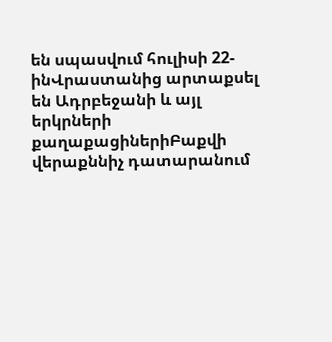են սպասվում հուլիսի 22-ինՎրաստանից արտաքսել են Ադրբեջանի և այլ երկրների քաղաքացիներիԲաքվի վերաքննիչ դատարանում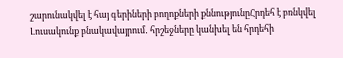շարունակվել է հայ գերիների բողոքների քննությունըՀրդեհ է բռնկվել Լուսակունք բնակավայրում․ հրշեջները կանխել են հրդեհի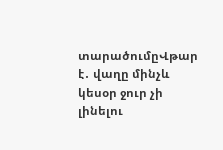տարածումըՎթար է․ վաղը մինչև կեսօր ջուր չի լինելու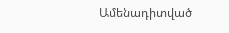Ամենադիտված